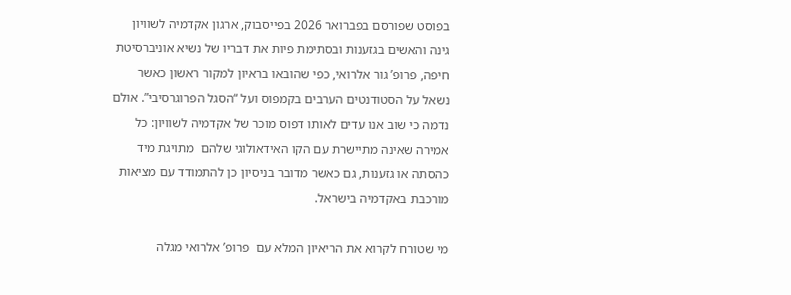בפוסט שפורסם בפברואר 2026 בפייסבוק, ארגון אקדמיה לשוויון גינה והאשים בגזענות ובסתימת פיות את דבריו של נשיא אוניברסיטת חיפה, פרופ’ גור אלרואי, כפי שהובאו בראיון למקור ראשון כאשר נשאל על הסטודנטים הערבים בקמפוס ועל “הסגל הפרוגרסיבי”. אולם נדמה כי שוב אנו עדים לאותו דפוס מוכר של אקדמיה לשוויון: כל אמירה שאינה מתיישרת עם הקו האידאולוגי שלהם  מתויגת מיד כהסתה או גזענות, גם כאשר מדובר בניסיון כן להתמודד עם מציאות מורכבת באקדמיה בישראל.

מי שטורח לקרוא את הריאיון המלא עם  פרופ’ אלרואי מגלה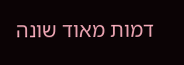דמות מאוד שונה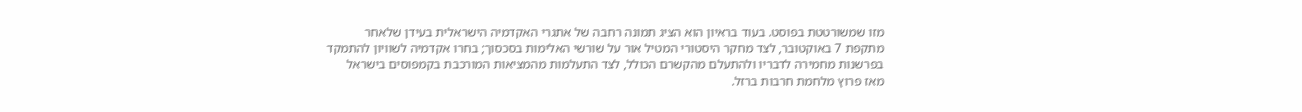מזו שמשורטטת בפוסט. בעוד בראיון הוא הציג תמונה רחבה של אתגרי האקדמיה הישראלית בעידן שלאחר  מתקפת 7 באוקטובר, לצד מחקר היסטורי המטיל אור על שורשי האלימות בסכסוך; בחרו אקדמיה לשוויון להתמקד בפרשנות מחמירה לדבריו ולהתעלם מהקשרם הכולל, לצד התעלמות מהמציאות המורכבת בקמפוסים בישראל מאז פרוץ מלחמת חרבות ברזל.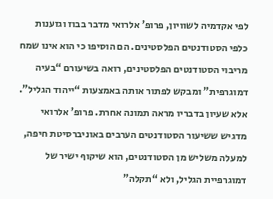לפי אקדמיה לשוויון, פרופ’ אלרואי מדבר בבוז וגזענות כלפי הסטודנטים הפלסטינים. הם הוסיפו כי הוא אינו שמח מריבוי הסטודנטים הפלסטינים, רואה בשיעורם “בעיה דמוגרפית” ומבקש לפתור אותה באמצעות “ייהוד הגליל”. אלא שעיון בדבריו מראה תמונה אחרת. פרופ’ אלרואי מדגיש ששיעור הסטודנטים הערבים באוניברסיטת חיפה, למעלה משליש מן הסטודנטים, הוא שיקוף ישיר של דמוגרפיית הגליל, ולא “תקלה”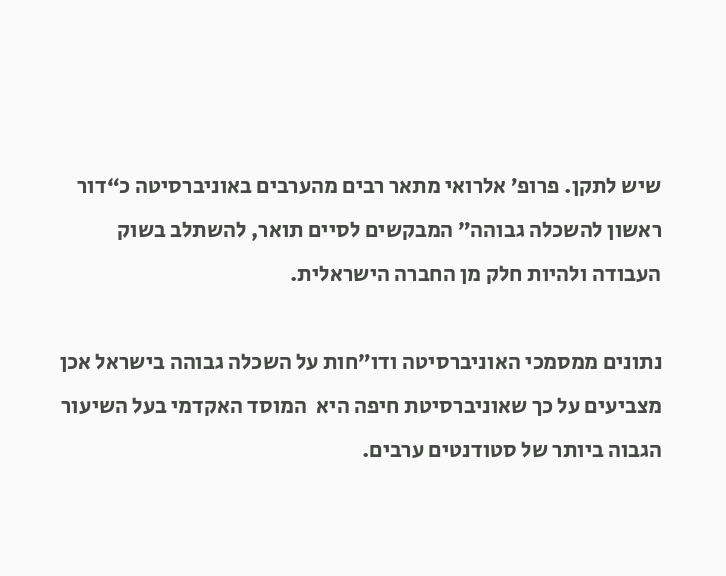שיש לתקן. פרופ’ אלרואי מתאר רבים מהערבים באוניברסיטה כ“דור ראשון להשכלה גבוהה” המבקשים לסיים תואר, להשתלב בשוק העבודה ולהיות חלק מן החברה הישראלית.

נתונים ממסמכי האוניברסיטה ודו”חות על השכלה גבוהה בישראל אכן מצביעים על כך שאוניברסיטת חיפה היא  המוסד האקדמי בעל השיעור הגבוה ביותר של סטודנטים ערבים.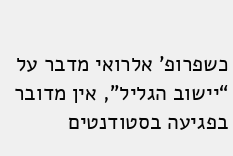כשפרופ’ אלרואי מדבר על “יישוב הגליל”, אין מדובר בפגיעה בסטודנטים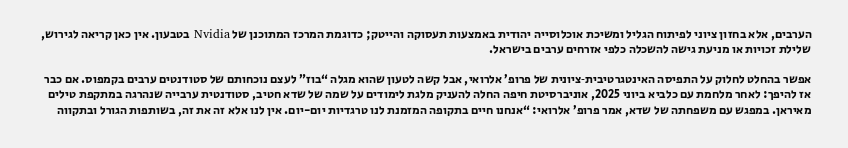הערבים, אלא בחזון ציוני לפיתוח הגליל ומשיכת אוכלוסייה יהודית באמצעות תעסוקה והייטק; כדוגמת המרכז המתוכנן של Nvidia בטבעון. אין כאן קריאה לגירוש, שלילת זכויות או מניעת גישה להשכלה כלפי אזרחים ערבים בישראל.

אפשר בהחלט לחלוק על התפיסה האינטגרטיבית‑ציונית של פרופ’ אלרואי, אבל קשה לטעון שהוא מגלה “בוז” לעצם נוכחותם של סטודנטים ערבים בקמפוס. אם כבר אז להיפך: לאחר מלחמת עם כלביא ביוני 2025, אוניברסיטת חיפה החלה להעניק מלגת לימודים על שמה של שדא חטיב, סטודנטית ערבייה שנהרגה במתקפת טילים מאיראן. במפגש עם משפחתה של שדא, אמר פרופ’ אלרואי: “אנחנו חיים בתקופה המזמנת לנו טרגדיות יום-יום. אין לנו אלא זה את זה, בשותפות הגורל ובתקווה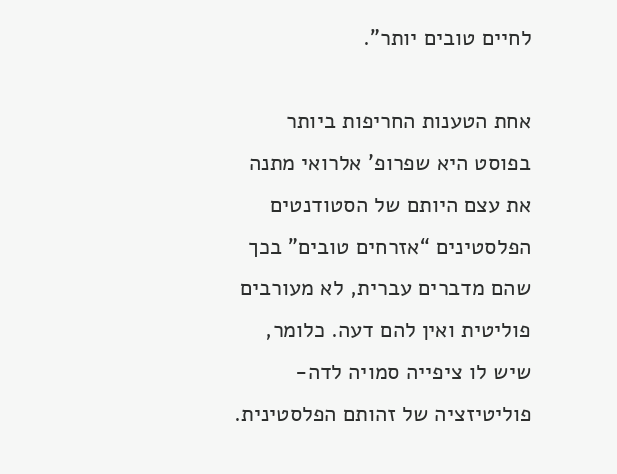לחיים טובים יותר”.

אחת הטענות החריפות ביותר בפוסט היא שפרופ’ אלרואי מתנה את עצם היותם של הסטודנטים הפלסטינים “אזרחים טובים” בכך שהם מדברים עברית, לא מעורבים פוליטית ואין להם דעה. כלומר, שיש לו ציפייה סמויה לדה-פוליטיזציה של זהותם הפלסטינית.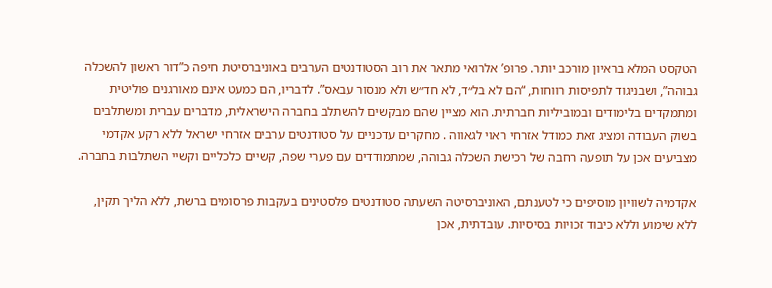הטקסט המלא בראיון מורכב יותר. פרופ’ אלרואי מתאר את רוב הסטודנטים הערבים באוניברסיטת חיפה כ”דור ראשון להשכלה גבוהה”, ושבניגוד לתפיסות רווחות, “הם לא בל״ד, לא חד״ש ולא מנסור עבאס”. לדבריו, הם כמעט אינם מאורגנים פוליטית ומתמקדים בלימודים ובמוביליות חברתית. הוא מציין שהם מבקשים להשתלב בחברה הישראלית, מדברים עברית ומשתלבים בשוק העבודה ומציג זאת כמודל אזרחי ראוי לגאווה . מחקרים עדכניים על סטודנטים ערבים אזרחי ישראל ללא רקע אקדמי מצביעים אכן על תופעה רחבה של רכישת השכלה גבוהה, שמתמודדים עם פערי שפה, קשיים כלכליים וקשיי השתלבות בחברה.

אקדמיה לשוויון מוסיפים כי לטענתם, האוניברסיטה השעתה סטודנטים פלסטינים בעקבות פרסומים ברשת, ללא הליך תקין, ללא שימוע וללא כיבוד זכויות בסיסיות. עובדתית, אכן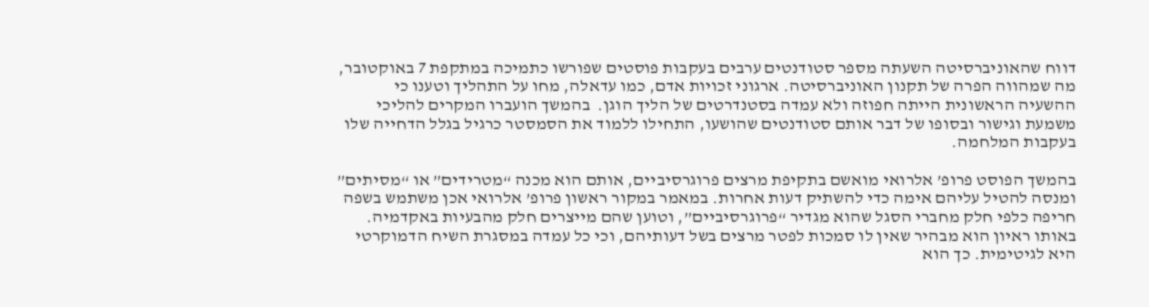דווח שהאוניברסיטה השעתה מספר סטודנטים ערבים בעקבות פוסטים שפורשו כתמיכה במתקפת 7 באוקטובר, מה שמהווה הפרה של תקנון האוניברסיטה. ארגוני זכויות אדם, כמו עדאלה, מחו על התהליך וטענו כי ההשעיה הראשונית הייתה חפוזה ולא עמדה בסטנדרטים של הליך הוגן.  בהמשך הועברו המקרים להליכי משמעת וגישור ובסופו של דבר אותם סטודנטים שהושעו, התחילו ללמוד את הסמסטר כרגיל בגלל הדחייה שלו בעקבות המלחמה.

בהמשך הפוסט פרופ’ אלרואי מואשם בתקיפת מרצים פרוגרסיביים, אותם הוא מכנה “מטרידים” או “מסיתים” ומנסה להטיל עליהם אימה כדי להשתיק דעות אחרות. במאמר במקור ראשון פרופ’ אלרואי אכן משתמש בשפה חריפה כלפי חלק מחברי הסגל שהוא מגדיר “פרוגרסיביים”, וטוען שהם מייצרים חלק מהבעיות באקדמיה. באותו ראיון הוא מבהיר שאין לו סמכות לפטר מרצים בשל דעותיהם, וכי כל עמדה במסגרת השיח הדמוקרטי היא לגיטימית. כך הוא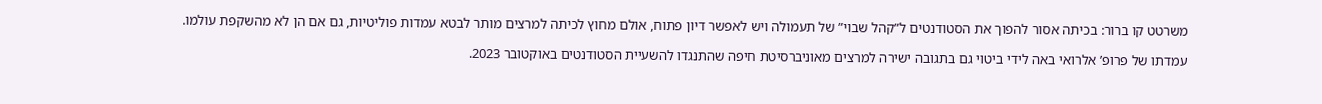משרטט קו ברור: בכיתה אסור להפוך את הסטודנטים ל”קהל שבוי” של תעמולה ויש לאפשר דיון פתוח, אולם מחוץ לכיתה למרצים מותר לבטא עמדות פוליטיות, גם אם הן לא מהשקפת עולמו.

עמדתו של פרופ’ אלרואי באה לידי ביטוי גם בתגובה ישירה למרצים מאוניברסיטת חיפה שהתנגדו להשעיית הסטודנטים באוקטובר 2023.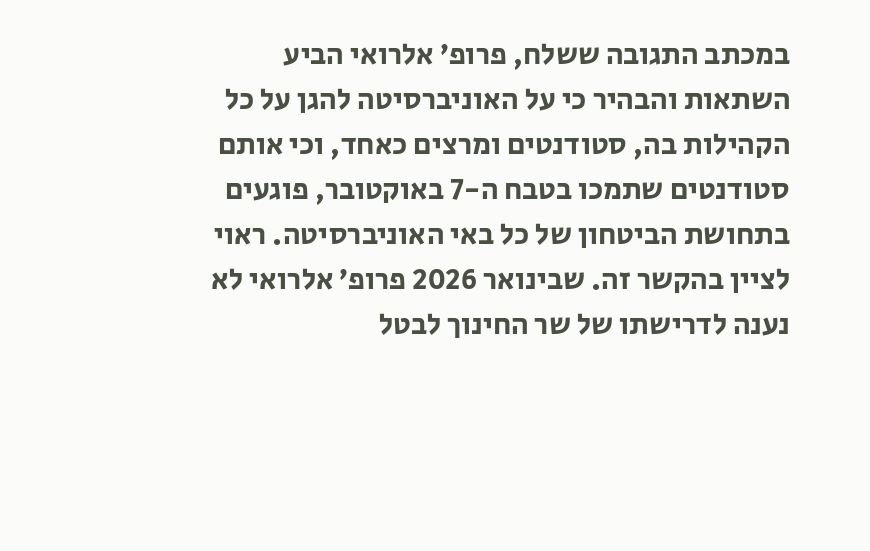במכתב התגובה ששלח, פרופ’ אלרואי הביע השתאות והבהיר כי על האוניברסיטה להגן על כל הקהילות בה, סטודנטים ומרצים כאחד, וכי אותם סטודנטים שתמכו בטבח ה-7 באוקטובר, פוגעים בתחושת הביטחון של כל באי האוניברסיטה. ראוי לציין בהקשר זה. שבינואר 2026 פרופ’ אלרואי לא נענה לדרישתו של שר החינוך לבטל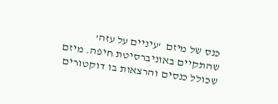כנס של מיזם  ‘עיניים על עזה’ שהתקיים באוניברסיטת חיפה. מיזם שכולל כנסים והרצאות בו דוקטורים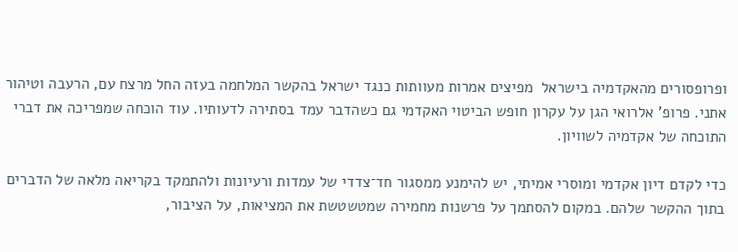ופרופסורים מהאקדמיה בישראל  מפיצים אמרות מעוותות כנגד ישראל בהקשר המלחמה בעזה החל מרצח עם, הרעבה וטיהור אתני. פרופ’ אלרואי הגן על עקרון חופש הביטוי האקדמי גם כשהדבר עמד בסתירה לדעותיו. עוד הוכחה שמפריכה את דברי התוכחה של אקדמיה לשוויון.

כדי לקדם דיון אקדמי ומוסרי אמיתי, יש להימנע ממסגור חד־צדדי של עמדות ורעיונות ולהתמקד בקריאה מלאה של הדברים בתוך ההקשר שלהם. במקום להסתמך על פרשנות מחמירה שמטשטשת את המציאות, על הציבור,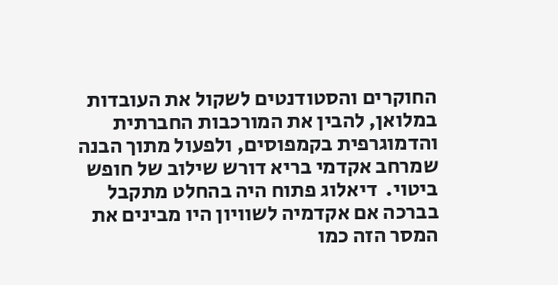החוקרים והסטודנטים לשקול את העובדות במלואן, להבין את המורכבות החברתית והדמוגרפית בקמפוסים, ולפעול מתוך הבנה שמרחב אקדמי בריא דורש שילוב של חופש ביטוי.  דיאלוג פתוח היה בהחלט מתקבל בברכה אם אקדמיה לשוויון היו מבינים את המסר הזה כמו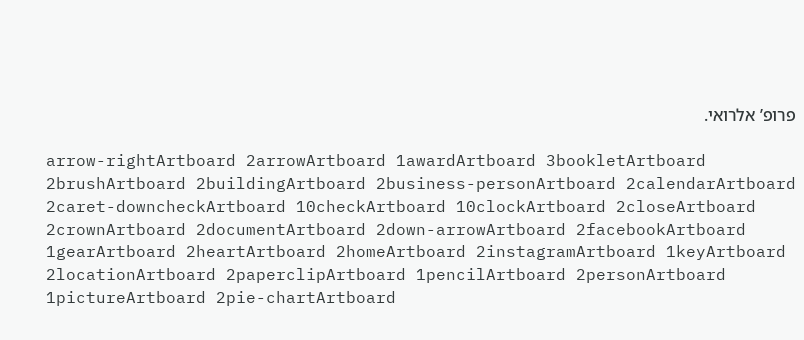פרופ’ אלרואי.

arrow-rightArtboard 2arrowArtboard 1awardArtboard 3bookletArtboard 2brushArtboard 2buildingArtboard 2business-personArtboard 2calendarArtboard 2caret-downcheckArtboard 10checkArtboard 10clockArtboard 2closeArtboard 2crownArtboard 2documentArtboard 2down-arrowArtboard 2facebookArtboard 1gearArtboard 2heartArtboard 2homeArtboard 2instagramArtboard 1keyArtboard 2locationArtboard 2paperclipArtboard 1pencilArtboard 2personArtboard 1pictureArtboard 2pie-chartArtboard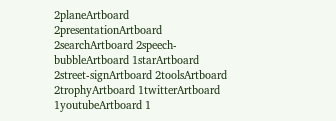2planeArtboard 2presentationArtboard 2searchArtboard 2speech-bubbleArtboard 1starArtboard 2street-signArtboard 2toolsArtboard 2trophyArtboard 1twitterArtboard 1youtubeArtboard 1